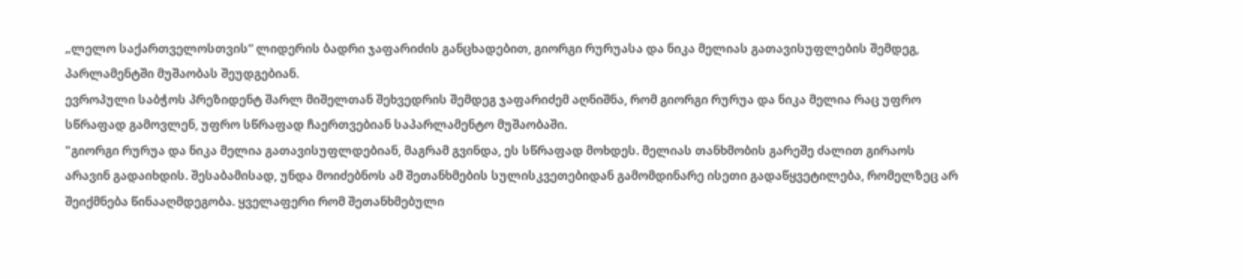„ლელო საქართველოსთვის“ ლიდერის ბადრი ჯაფარიძის განცხადებით, გიორგი რურუასა და ნიკა მელიას გათავისუფლების შემდეგ, პარლამენტში მუშაობას შეუდგებიან.
ევროპული საბჭოს პრეზიდენტ შარლ მიშელთან შეხვედრის შემდეგ ჯაფარიძემ აღნიშნა, რომ გიორგი რურუა და ნიკა მელია რაც უფრო სწრაფად გამოვლენ, უფრო სწრაფად ჩაერთვებიან საპარლამენტო მუშაობაში.
"გიორგი რურუა და ნიკა მელია გათავისუფლდებიან, მაგრამ გვინდა, ეს სწრაფად მოხდეს. მელიას თანხმობის გარეშე ძალით გირაოს არავინ გადაიხდის. შესაბამისად, უნდა მოიძებნოს ამ შეთანხმების სულისკვეთებიდან გამომდინარე ისეთი გადაწყვეტილება, რომელზეც არ შეიქმნება წინააღმდეგობა. ყველაფერი რომ შეთანხმებული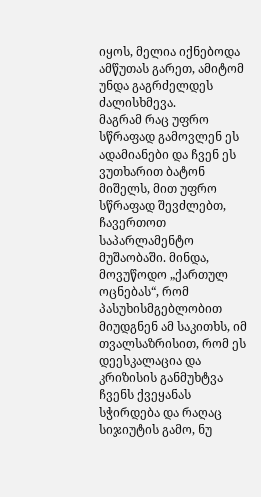იყოს, მელია იქნებოდა ამწუთას გარეთ, ამიტომ უნდა გაგრძელდეს ძალისხმევა.
მაგრამ რაც უფრო სწრაფად გამოვლენ ეს ადამიანები და ჩვენ ეს ვუთხარით ბატონ მიშელს, მით უფრო სწრაფად შევძლებთ, ჩავერთოთ საპარლამენტო მუშაობაში. მინდა, მოვუწოდო „ქართულ ოცნებას“, რომ პასუხისმგებლობით მიუდგნენ ამ საკითხს, იმ თვალსაზრისით, რომ ეს დეესკალაცია და კრიზისის განმუხტვა ჩვენს ქვეყანას სჭირდება და რაღაც სიჯიუტის გამო, ნუ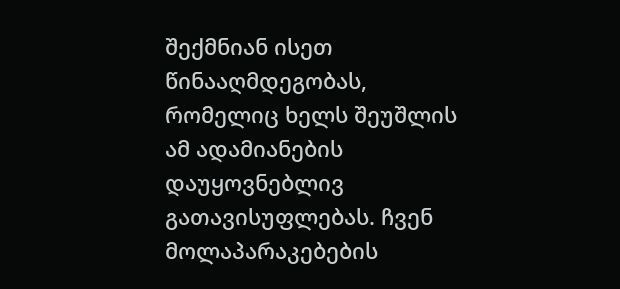შექმნიან ისეთ წინააღმდეგობას, რომელიც ხელს შეუშლის ამ ადამიანების დაუყოვნებლივ გათავისუფლებას. ჩვენ მოლაპარაკებების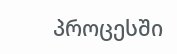პროცესში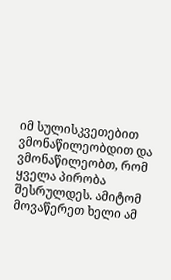იმ სულისკვეთებით ვმონაწილეობდით და ვმონაწილეობთ, რომ ყველა პირობა შესრულდეს. ამიტომ მოვაწერეთ ხელი ამ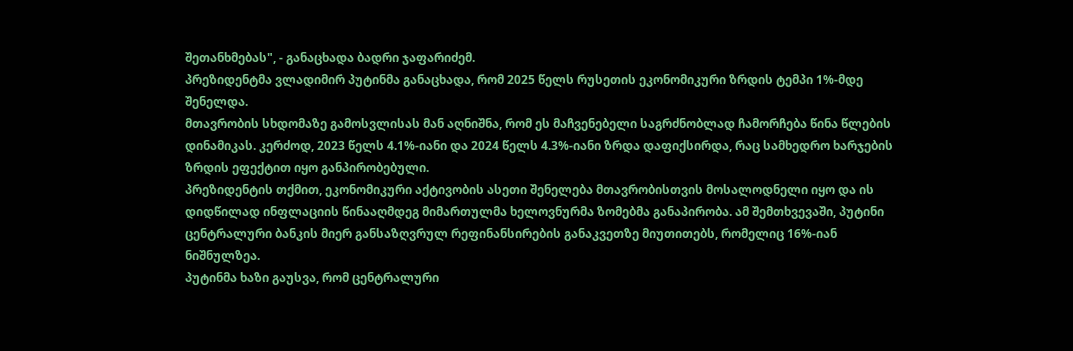შეთანხმებას", - განაცხადა ბადრი ჯაფარიძემ.
პრეზიდენტმა ვლადიმირ პუტინმა განაცხადა, რომ 2025 წელს რუსეთის ეკონომიკური ზრდის ტემპი 1%-მდე შენელდა.
მთავრობის სხდომაზე გამოსვლისას მან აღნიშნა, რომ ეს მაჩვენებელი საგრძნობლად ჩამორჩება წინა წლების დინამიკას. კერძოდ, 2023 წელს 4.1%-იანი და 2024 წელს 4.3%-იანი ზრდა დაფიქსირდა, რაც სამხედრო ხარჯების ზრდის ეფექტით იყო განპირობებული.
პრეზიდენტის თქმით, ეკონომიკური აქტივობის ასეთი შენელება მთავრობისთვის მოსალოდნელი იყო და ის დიდწილად ინფლაციის წინააღმდეგ მიმართულმა ხელოვნურმა ზომებმა განაპირობა. ამ შემთხვევაში, პუტინი ცენტრალური ბანკის მიერ განსაზღვრულ რეფინანსირების განაკვეთზე მიუთითებს, რომელიც 16%-იან ნიშნულზეა.
პუტინმა ხაზი გაუსვა, რომ ცენტრალური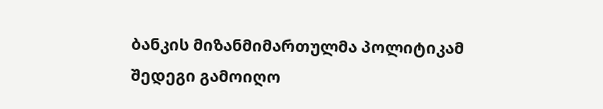ბანკის მიზანმიმართულმა პოლიტიკამ შედეგი გამოიღო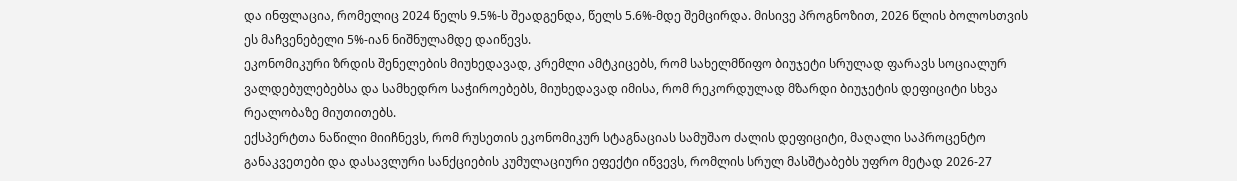და ინფლაცია, რომელიც 2024 წელს 9.5%-ს შეადგენდა, წელს 5.6%-მდე შემცირდა. მისივე პროგნოზით, 2026 წლის ბოლოსთვის ეს მაჩვენებელი 5%-იან ნიშნულამდე დაიწევს.
ეკონომიკური ზრდის შენელების მიუხედავად, კრემლი ამტკიცებს, რომ სახელმწიფო ბიუჯეტი სრულად ფარავს სოციალურ ვალდებულებებსა და სამხედრო საჭიროებებს, მიუხედავად იმისა, რომ რეკორდულად მზარდი ბიუჯეტის დეფიციტი სხვა რეალობაზე მიუთითებს.
ექსპერტთა ნაწილი მიიჩნევს, რომ რუსეთის ეკონომიკურ სტაგნაციას სამუშაო ძალის დეფიციტი, მაღალი საპროცენტო განაკვეთები და დასავლური სანქციების კუმულაციური ეფექტი იწვევს, რომლის სრულ მასშტაბებს უფრო მეტად 2026-27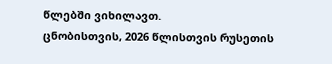წლებში ვიხილავთ.
ცნობისთვის, 2026 წლისთვის რუსეთის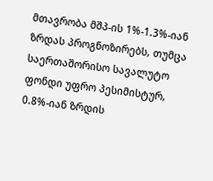მთავრობა მშპ-ის 1%-1.3%-იან ზრდას პროგნოზირებს, თუმცა საერთაშორისო სავალუტო ფონდი უფრო პესიმისტურ, 0.8%-იან ზრდის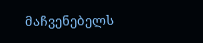მაჩვენებელს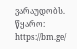ვარაუდობს.
წყარო: https://bm.ge/